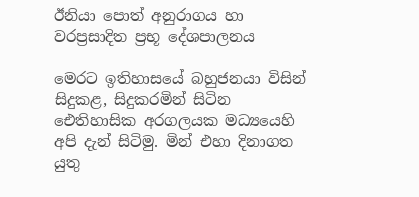ඊනියා පොත් අනුරාගය හා වරප්‍රසාදිත ප්‍රභූ දේශපාලනය

මෙරට ඉතිහාසයේ බහුජනයා විසින් සිදුකළ, සිදුකරමින් සිටින ඓතිහාසික අරගලයක මධ්‍යයෙහි අපි දැන් සිටිමු. මින් එහා දිනාගත යුතු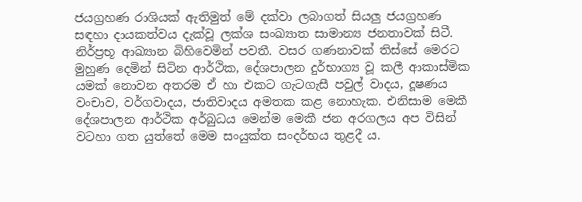ජයග්‍රහණ රාශියක් ඇතිමුත් මේ දක්වා ලබාගත් සියලු ජයග්‍රහණ සඳහා දායකත්වය දැක්වූ ලක්ශ සංඛ්‍යාත සාමාන්‍ය ජනතාවක් සිටී. නිර්ප්‍රභූ ආඛ්‍යාන බිහිවෙමින් පවතී. වසර ගණනාවක් තිස්සේ මෙරට මුහුණ දෙමින් සිටින ආර්ථික, දේශපාලන දුර්භාග්‍ය වූ කලී ආකාස්මික යමක් නොවන අතරම ඒ හා එකට ගැටගැසී පවුල් වාදය, දූෂණය වංචාව, වර්ගවාදය, ජාතිවාදය අමතක කළ නොහැක. එනිසාම මෙකී දේශපාලන ආර්ථික අර්බුධය මෙන්ම මෙකී ජන අරගලය අප විසින් වටහා ගත යුත්තේ මෙම සංයුක්ත සංදර්භය තුළදී ය.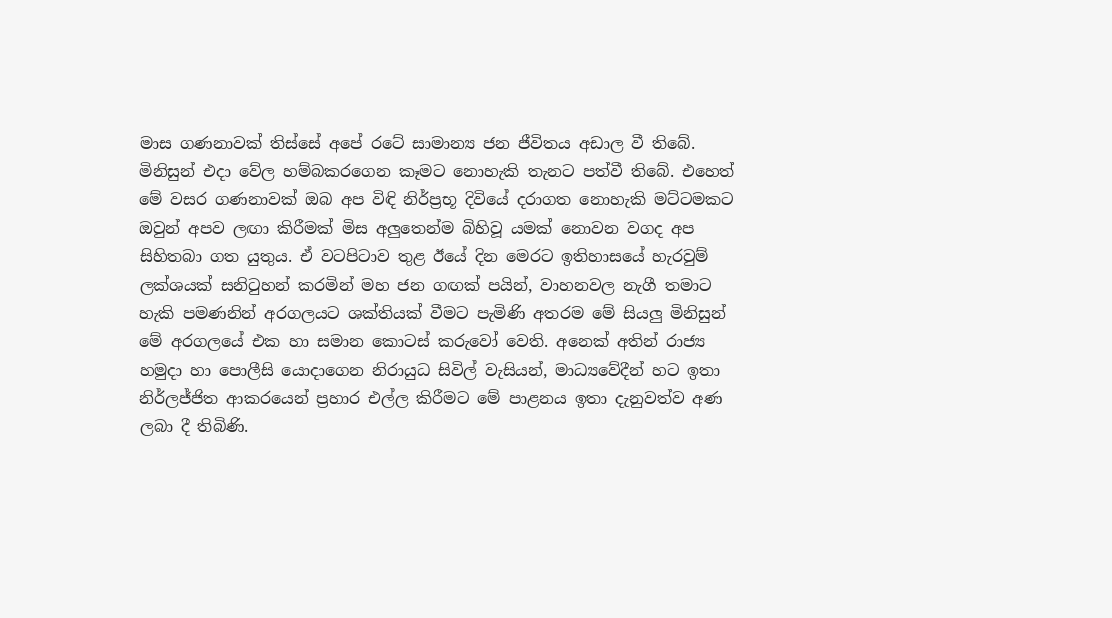මාස ගණනාවක් තිස්සේ අපේ රටේ සාමාන්‍ය ජන ජීවිතය අඩාල වී තිබේ. මිනිසුන් එදා වේල හම්බකරගෙන කෑමට නොහැකි තැනට පත්වී තිබේ. එහෙත් මේ වසර ගණනාවක් ඔබ අප විඳි නිර්ප්‍රභූ දිවියේ දරාගත නොහැකි මට්ටමකට ඔවුන් අපව ලඟා කිරීමක් මිස අලුතෙන්ම බිහිවූ යමක් නොවන වගද අප සිහිතබා ගත යුතුය. ඒ වටපිටාව තුළ ඊයේ දින මෙරට ඉතිහාසයේ හැරවුම් ලක්ශයක් සනිටුහන් කරමින් මහ ජන ගඟක් පයින්, වාහනවල නැගී තමාට හැකි පමණනින් අරගලයට ශක්තියක් වීමට පැමිණි අතරම මේ සියලු මිනිසුන් මේ අරගලයේ එක හා සමාන කොටස් කරුවෝ වෙති. අනෙක් අතින් රාජ්‍ය හමුදා හා පොලීසි යොදාගෙන නිරායුධ සිවිල් වැසියන්, මාධ්‍යවේදීන් හට ඉතා නිර්ලජ්ජිත ආකරයෙන් ප්‍රහාර එල්ල කිරීමට මේ පාළනය ඉතා දැනුවත්ව අණ ලබා දී තිබිණි.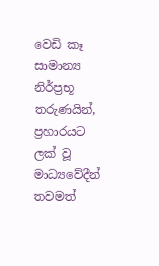වෙඩි කෑ සාමාන්‍ය නිර්ප්‍රභූ තරුණයින්, ප්‍රහාරයට ලක් වූ මාධ්‍යවේදීන් තවමත්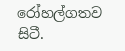රෝහල්ගතව සිටී.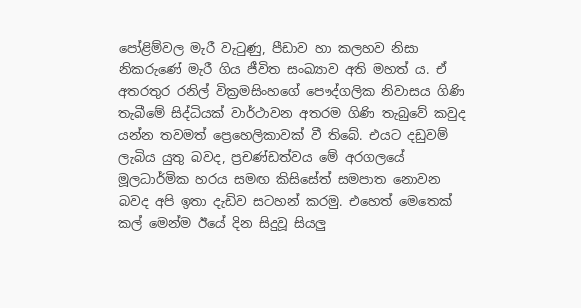පෝළිම්වල මැරී වැටුණු, පීඩාව හා කලහව නිසා නිකරුණේ මැරී ගිය ජීවිත සංඛ්‍යාව අති මහත්‍ ය. ඒ අතරතුර රනිල් වික්‍රමසිංහගේ පෞද්ගලික නිවාසය ගිණි තැබීමේ සිද්ධියක් වාර්ථාවන අතරම ගිණි තැබුවේ කවුද යන්න තවමත් ප්‍රෙහෙලිකාවක් වී තිබේ. එයට දඩුවම් ලැබිය යුතු බවද, ප්‍රචණ්ඩත්වය මේ අරගලයේ මූලධාර්මික හරය සමඟ කිසිසේත් සමපාත නොවන බවද අපි ඉතා දැඩිව සටහන් කරමු. එහෙත් මෙතෙක් කල් මෙන්ම ඊයේ දින සිදුවූ සියලු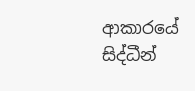ආකාරයේ සිද්ධීන්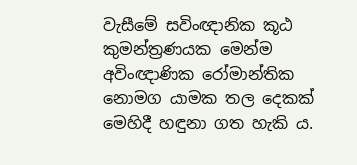වැසීමේ සවිංඥානික කූඨ කුමන්ත්‍රණයක මෙන්ම අවිංඥාණික රෝමාන්තික නොමග යාමක තල දෙකක් මෙහිදී හඳුනා ගත හැකි ය.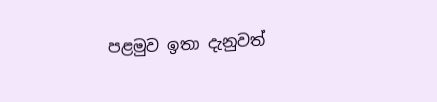පළමුව ඉතා දැනුවත්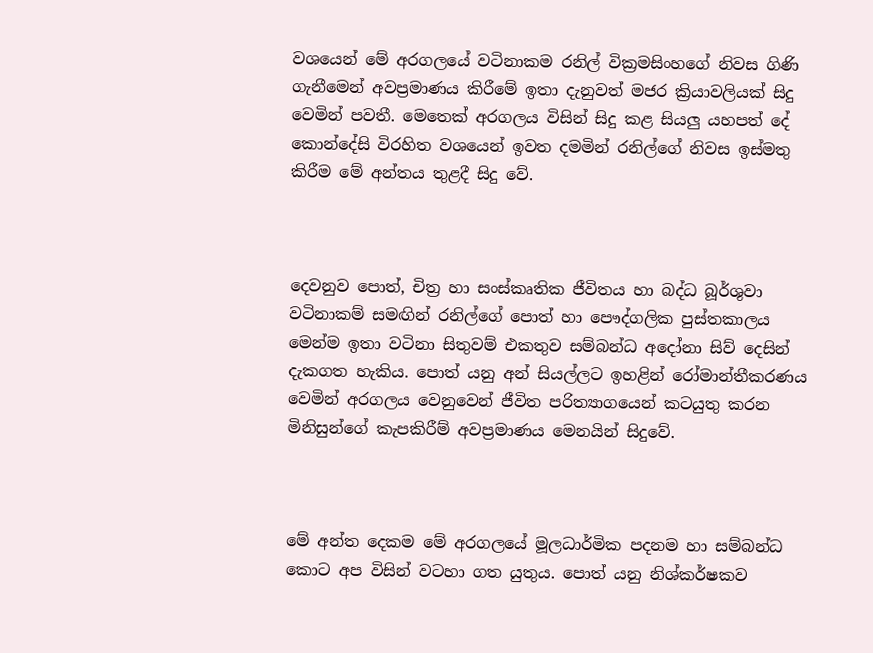වශයෙන් මේ අරගලයේ වටිනාකම රනිල් වික්‍රමසිංහගේ නිවස ගිණි ගැනීමෙන් අවප්‍රමාණය කිරීමේ ඉතා දැනුවත් මජර ක්‍රියාවලියක් සිදු වෙමින් පවතී. මෙතෙක් අරගලය විසින් සිදු කළ සියලු යහපත් දේ කොන්දේසි විරහිත වශයෙන් ඉවත දමමින් රනිල්ගේ නිවස ඉස්මතු කිරීම මේ අන්තය තුළදී සිදු වේ.



දෙවනුව පොත්, චිත්‍ර හා සංස්කෘතික ජීවිතය හා බද්ධ බූර්ශුවා වටිනාකම් සමඟින් රනිල්ගේ පොත් හා පෞද්ගලික පුස්තකාලය මෙන්ම ඉතා වටිනා සිතුවම් එකතුව සම්බන්ධ අදෝනා සිව් දෙසින් දැකගත හැකිය. පොත් යනු අන් සියල්ලට ඉහළින් රෝමාන්තීකරණය වෙමින් අරගලය වෙනුවෙන් ජීවිත පරිත්‍යාගයෙන් කටයුතු කරන මිනිසුන්ගේ කැපකිරීම් අවප්‍රමාණය මෙනයින් සිදුවේ.



මේ අන්ත දෙකම මේ අරගලයේ මූලධාර්මික පදනම හා සම්බන්ධ කොට අප විසින් වටහා ගත යුතුය. පොත් යනු නිශ්කර්ෂකව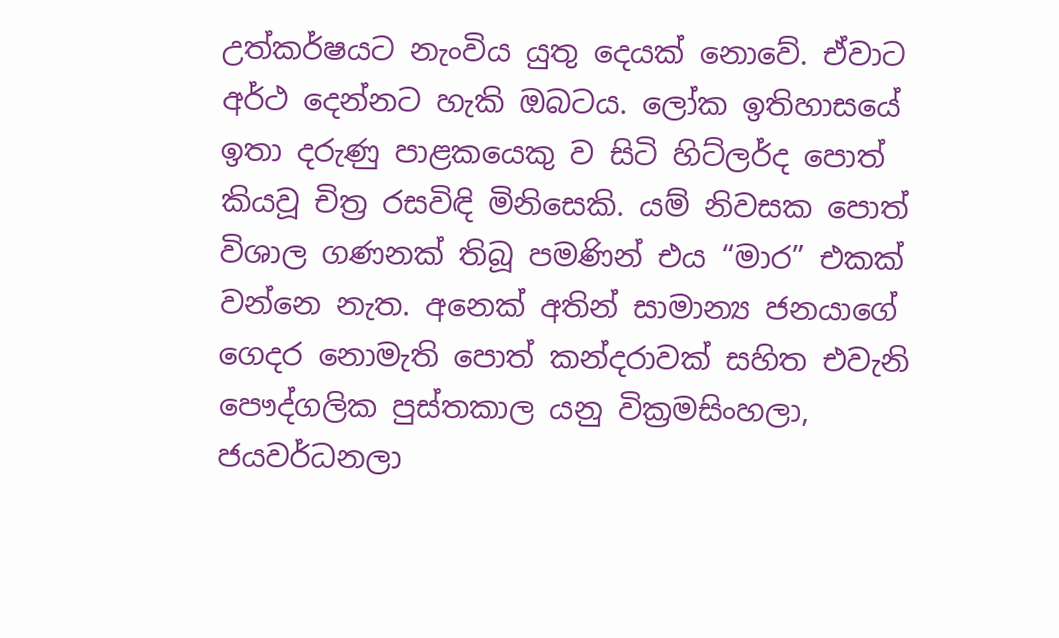උත්කර්ෂයට නැංවිය යුතු දෙයක් නොවේ. ඒවාට අර්ථ දෙන්නට හැකි ඔබටය. ලෝක ඉතිහාසයේ ඉතා දරුණු පාළකයෙකු ව සිටි හිට්ලර්ද පොත් කියවූ චිත්‍ර රසවිඳි මිනිසෙකි. යම් නිවසක පොත් විශාල ගණනක් තිබූ පමණින් එය “මාර” එකක් වන්නෙ නැත. අනෙක් අතින් සාමාන්‍ය ජනයාගේ ගෙදර නොමැති පොත් කන්දරාවක් සහිත එවැනි පෞද්ගලික පුස්තකාල යනු වික්‍රමසිංහලා, ජයවර්ධනලා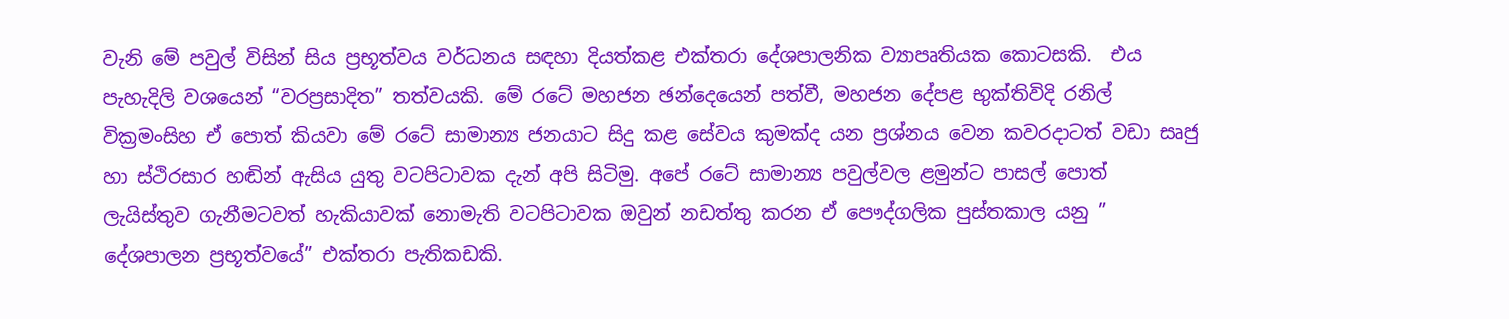වැනි මේ පවුල් විසින් සිය ප්‍රභූත්වය වර්ධනය සඳහා දියත්කළ එක්තරා දේශපාලනික ව්‍යාපෘතියක කොටසකි.  එය පැහැදිලි වශයෙන් “වරප්‍රසාදිත” තත්වයකි. මේ රටේ මහජන ඡන්දෙයෙන් පත්වී, මහජන දේපළ භුක්තිවිදි රනිල් වික්‍රමංසිහ ඒ පොත් කියවා මේ රටේ සාමාන්‍ය ජනයාට සිදු කළ සේවය කුමක්ද යන ප්‍රශ්නය වෙන කවරදාටත් වඩා සෘජු හා ස්ථිරසාර හඬින් ඇසිය යුතු වටපිටාවක දැන් අපි සිටිමු. අපේ රටේ සාමාන්‍ය පවුල්වල ළමුන්ට පාසල් පොත් ලැයිස්තුව ගැනීමටවත් හැකියාවක් නොමැති වටපිටාවක ඔවුන් නඩත්තු කරන ඒ පෞද්ගලික පුස්තකාල යනු ” දේශපාලන ප්‍රභූත්වයේ” එක්තරා පැතිකඩකි.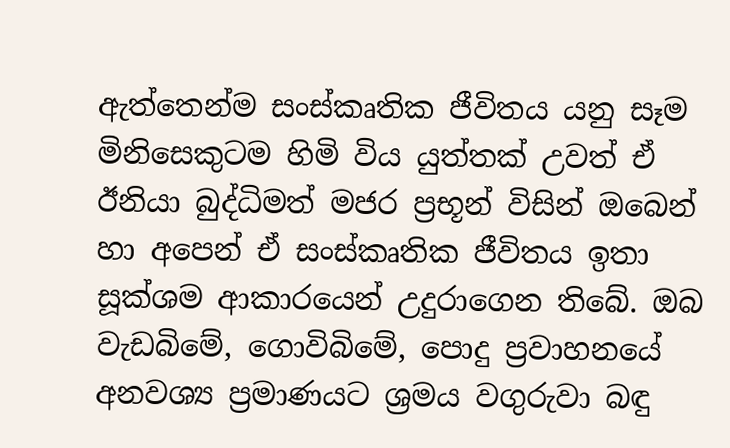ඇත්තෙන්ම සංස්කෘතික ජීවිතය යනු සෑම මිනිසෙකුටම හිමි විය යුත්තක් උවත් ඒ ඊනියා බුද්ධිමත් මජර ප්‍රභූන් විසින් ඔබෙන් හා අපෙන් ඒ සංස්කෘතික ජීවිතය ඉතා සූක්ශම ආකාරයෙන් උදුරාගෙන තිබේ. ඔබ වැඩබිමේ, ගොවිබිමේ, පොදු ප්‍රවාහනයේ අනවශ්‍ය ප්‍රමාණයට ශ්‍රමය වගුරුවා බඳු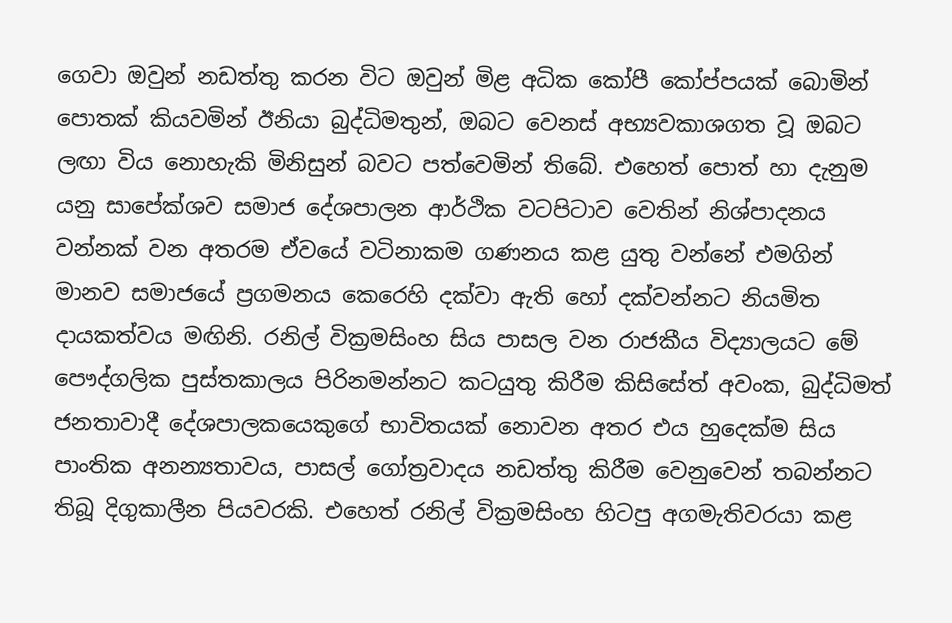ගෙවා ඔවුන් නඩත්තු කරන විට ඔවුන් මිළ අධික කෝපී කෝප්පයක් බොමින් පොතක් කියවමින් ඊනියා බුද්ධිමතුන්, ඔබට වෙනස් අභ්‍යවකාශගත වූ ඔබට ලඟා විය නොහැකි මිනිසුන් බවට පත්වෙමින් තිබේ. එහෙත් පොත් හා දැනුම යනු සාපේක්ශව සමාජ දේශපාලන ආර්ථික වටපිටාව වෙතින් නිශ්පාදනය වන්නක් වන අතරම ඒවයේ වටිනාකම ගණනය කළ යුතු වන්නේ එමගින් මානව සමාජයේ ප්‍රගමනය කෙරෙහි දක්වා ඇති හෝ දක්වන්නට නියමිත දායකත්වය මඟිනි. රනිල් වික්‍රමසිංහ සිය පාසල වන රාජකීය විද්‍යාලයට මේ පෞද්ගලික පුස්තකාලය පිරිනමන්නට කටයුතු කිරීම කිසිසේත් අවංක, බුද්ධිමත් ජනතාවාදී දේශපාලකයෙකුගේ භාවිතයක් නොවන අතර එය හුදෙක්ම සිය පාංතික අනන්‍යතාවය, පාසල් ගෝත්‍රවාදය නඩත්තු කිරීම වෙනුවෙන් තබන්නට තිබූ දිගුකාලීන පියවරකි. එහෙත් රනිල් වික්‍රමසිංහ හිටපු අගමැතිවරයා කළ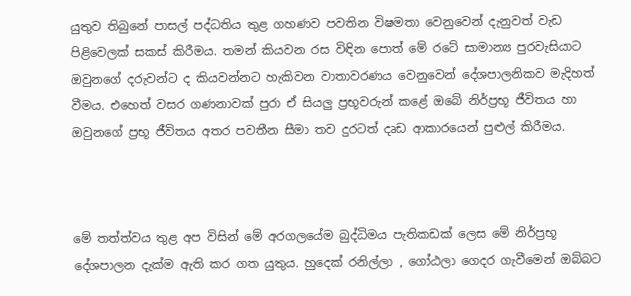යුතුව තිබුනේ පාසල් පද්ධතිය තුළ ගහණව පවතින විෂමතා වෙනුවෙන් දැනුවත් වැඩ පිළිවෙලක් සකස් කිරීමය. තමන් කියවන රස විඳින පොත් මේ රටේ සාමාන්‍ය පුරවැසියාට ඔවුනගේ දරුවන්ට ද කියවන්නට හැකිවන වාතාවරණය වෙනුවෙන් දේශපාලනිකව මැදිහත් වීමය. එහෙත් වසර ගණනාවක් පුරා ඒ සියලු ප්‍රභූවරුන් කළේ ඔබේ නිර්ප්‍රභූ ජීවිතය හා ඔවුනගේ ප්‍රභූ ජීවිතය අතර පවතීන සීමා තව දුරටත් දෘඩ ආකාරයෙන් පුළුල් කිරීමය.



මේ තත්ත්වය තුළ අප විසින් මේ අරගලයේම බුද්ධිමය පැතිකඩක් ලෙස මේ නිර්ප්‍රභූ දේශපාලන දැක්ම ඇති කර ගත යුතුය. හුදෙක් රනිල්ලා , ගෝඨලා ගෙදර ගැවීමෙන් ඔබ්බට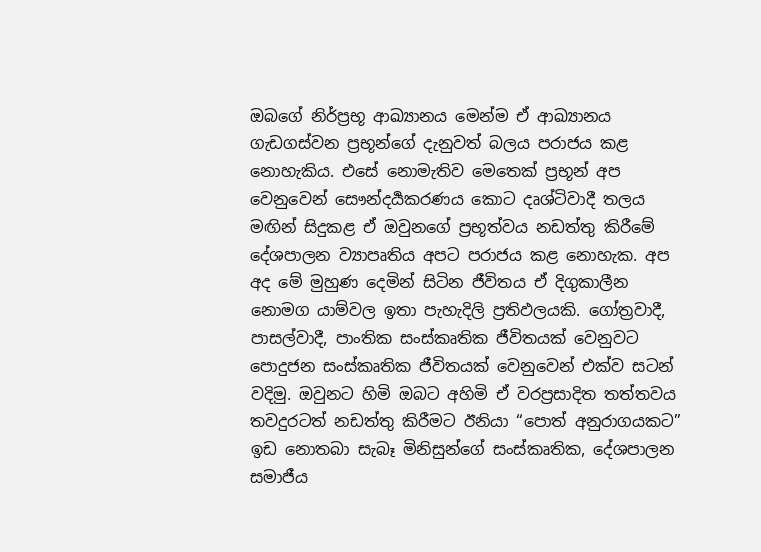ඔබගේ නිර්ප්‍රභූ ආඛ්‍යානය මෙන්ම ඒ ආඛ්‍යානය ගැඩගස්වන ප්‍රභූන්ගේ දැනුවත් බලය පරාජය කළ නොහැකිය. එසේ නොමැතිව මෙතෙක් ප්‍රභූන් අප වෙනුවෙන් සෞන්දර්‍යකරණය කොට දෘශ්ටිවාදී තලය මඟින් සිදුකළ ඒ ඔවුනගේ ප්‍රභූත්වය නඩත්තු කිරීමේ දේශපාලන ව්‍යාපෘතිය අපට පරාජය කළ නොහැක. අප අද මේ මුහුණ දෙමින් සිටින ජීවිතය ඒ දිගුකාලීන නොමග යාම්වල ඉතා පැහැදිලි ප්‍රතිඵලයකි. ගෝත්‍රවාදී, පාසල්වාදී, පාංතික සංස්කෘතික ජීවිතයක් වෙනුවට පොදුජන සංස්කෘතික ජීවිතයක් වෙනුවෙන් එක්ව සටන් වදිමු. ඔවුනට හිමි ඔබට අහිමි ඒ වරප්‍රසාදිත තත්තවය තවදුරටත් නඩත්තු කිරීමට ඊනියා “පොත් අනුරාගයකට” ඉඩ නොතබා සැබෑ මිනිසුන්ගේ සංස්කෘතික, දේශපාලන සමාජීය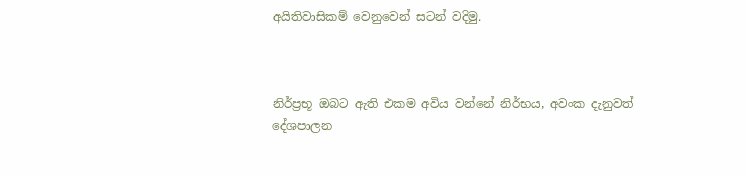අයිතිවාසිකම් වෙනුවෙන් සටන් වදිමු.



නිර්ප්‍රභූ ඔබට ඇති එකම අවිය වන්නේ නිර්භය, අවංක දැනුවත් දේශපාලන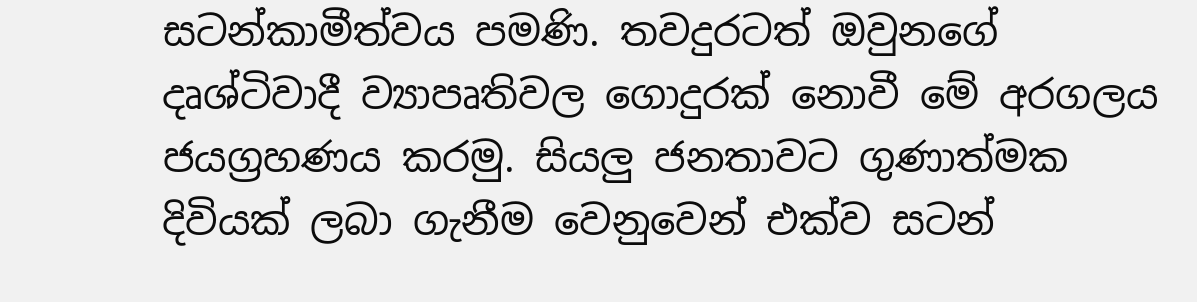සටන්කාමීත්වය පමණි. තවදුරටත් ඔවුනගේ දෘශ්ටිවාදී ව්‍යාපෘතිවල ගොදුරක් නොවී මේ අරගලය ජයග්‍රහණය කරමු. සියලු ජනතාවට ගුණාත්මක දිවියක් ලබා ගැනීම වෙනුවෙන් එක්ව සටන්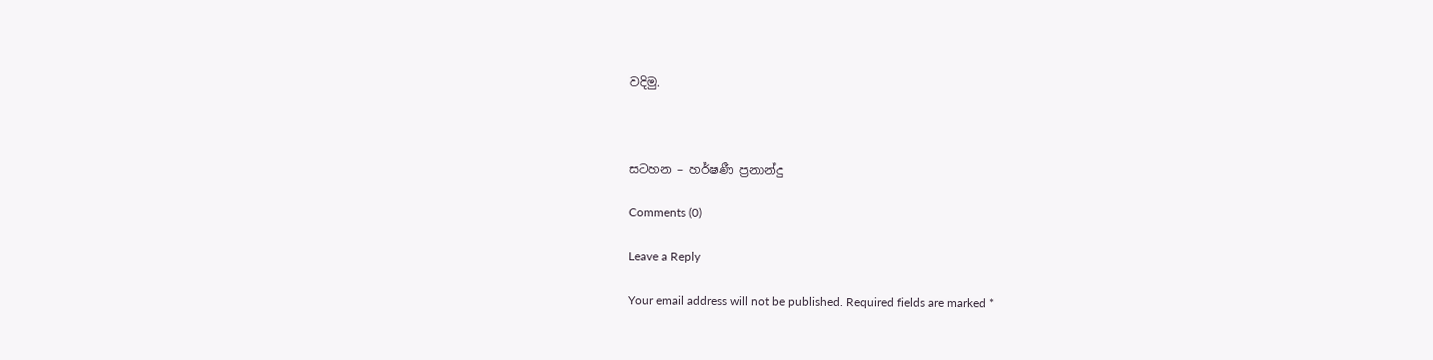වදිමු.



සටහන – හර්ෂණී ප්‍රනාන්දු

Comments (0)

Leave a Reply

Your email address will not be published. Required fields are marked *